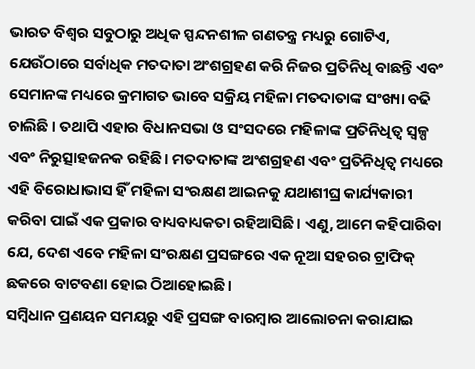ଭାରତ ବିଶ୍ୱର ସବୁଠାରୁ ଅଧିକ ସ୍ପନ୍ଦନଶୀଳ ଗଣତନ୍ତ୍ର ମଧ୍ୟରୁ ଗୋଟିଏ, ଯେଉଁଠାରେ ସର୍ବାଧିକ ମତଦାତା ଅଂଶଗ୍ରହଣ କରି ନିଜର ପ୍ରତିନିଧି ବାଛନ୍ତି ଏବଂ ସେମାନଙ୍କ ମଧ୍ୟରେ କ୍ରମାଗତ ଭାବେ ସକ୍ରିୟ ମହିଳା ମତଦାତାଙ୍କ ସଂଖ୍ୟା ବଢି ଚାଲିଛି । ତଥାପି ଏହାର ବିଧାନସଭା ଓ ସଂସଦରେ ମହିଳାଙ୍କ ପ୍ରତିନିଧିତ୍ୱ ସ୍ୱଳ୍ପ ଏବଂ ନିରୁତ୍ସାହଜନକ ରହିଛି। ମତଦାତାଙ୍କ ଅଂଶଗ୍ରହଣ ଏବଂ ପ୍ରତିନିଧିତ୍ୱ ମଧ୍ୟରେ ଏହି ବିରୋଧାଭାସ ହିଁ ମହିଳା ସଂରକ୍ଷଣ ଆଇନକୁ ଯଥାଶୀଘ୍ର କାର୍ଯ୍ୟକାରୀ କରିବା ପାଇଁ ଏକ ପ୍ରକାର ବାଧ୍ୟବାଧ୍ୟକତା ରହିଆସିଛି। ଏଣୁ, ଆମେ କହିପାରିବା ଯେ, ଦେଶ ଏବେ ମହିଳା ସଂରକ୍ଷଣ ପ୍ରସଙ୍ଗରେ ଏକ ନୂଆ ସହରର ଟ୍ରାଫିକ୍ ଛକରେ ବାଟବଣା ହୋଇ ଠିଆହୋଇଛି।
ସମ୍ବିଧାନ ପ୍ରଣୟନ ସମୟରୁ ଏହି ପ୍ରସଙ୍ଗ ବାରମ୍ବାର ଆଲୋଚନା କରାଯାଇ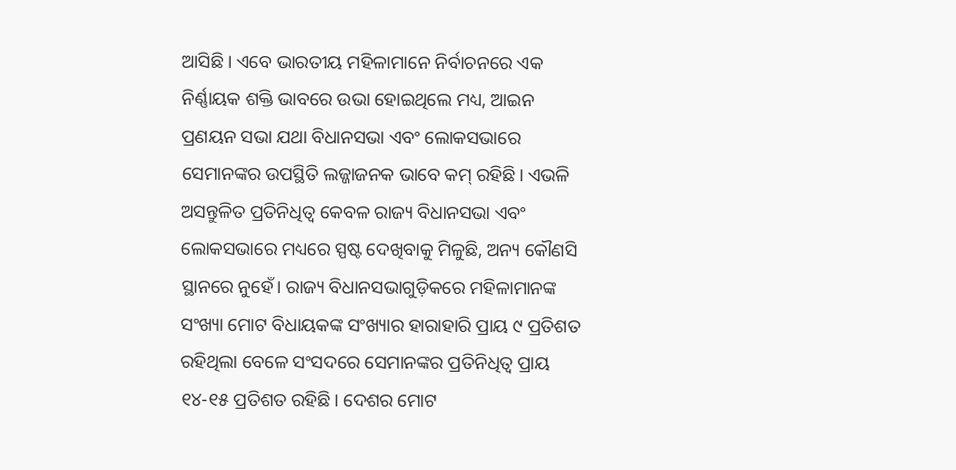ଆସିଛି। ଏବେ ଭାରତୀୟ ମହିଳାମାନେ ନିର୍ବାଚନରେ ଏକ ନିର୍ଣ୍ଣାୟକ ଶକ୍ତି ଭାବରେ ଉଭା ହୋଇଥିଲେ ମଧ୍ୟ, ଆଇନ ପ୍ରଣୟନ ସଭା ଯଥା ବିଧାନସଭା ଏବଂ ଲୋକସଭାରେ ସେମାନଙ୍କର ଉପସ୍ଥିତି ଲଜ୍ଜାଜନକ ଭାବେ କମ୍ ରହିଛି। ଏଭଳି ଅସନ୍ତୁଳିତ ପ୍ରତିନିଧିତ୍ୱ କେବଳ ରାଜ୍ୟ ବିଧାନସଭା ଏବଂ ଲୋକସଭାରେ ମଧ୍ୟରେ ସ୍ପଷ୍ଟ ଦେଖିବାକୁ ମିଳୁଛି, ଅନ୍ୟ କୌଣସି ସ୍ଥାନରେ ନୁହେଁ। ରାଜ୍ୟ ବିଧାନସଭାଗୁଡ଼ିକରେ ମହିଳାମାନଙ୍କ ସଂଖ୍ୟା ମୋଟ ବିଧାୟକଙ୍କ ସଂଖ୍ୟାର ହାରାହାରି ପ୍ରାୟ ୯ ପ୍ରତିଶତ ରହିଥିଲା ବେଳେ ସଂସଦରେ ସେମାନଙ୍କର ପ୍ରତିନିଧିତ୍ୱ ପ୍ରାୟ ୧୪-୧୫ ପ୍ରତିଶତ ରହିଛି। ଦେଶର ମୋଟ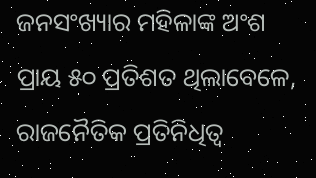ଜନସଂଖ୍ୟାର ମହିଳାଙ୍କ ଅଂଶ ପ୍ରାୟ ୫୦ ପ୍ରତିଶତ ଥିଲାବେଳେ, ରାଜନୈତିକ ପ୍ରତିନିଧିତ୍ୱ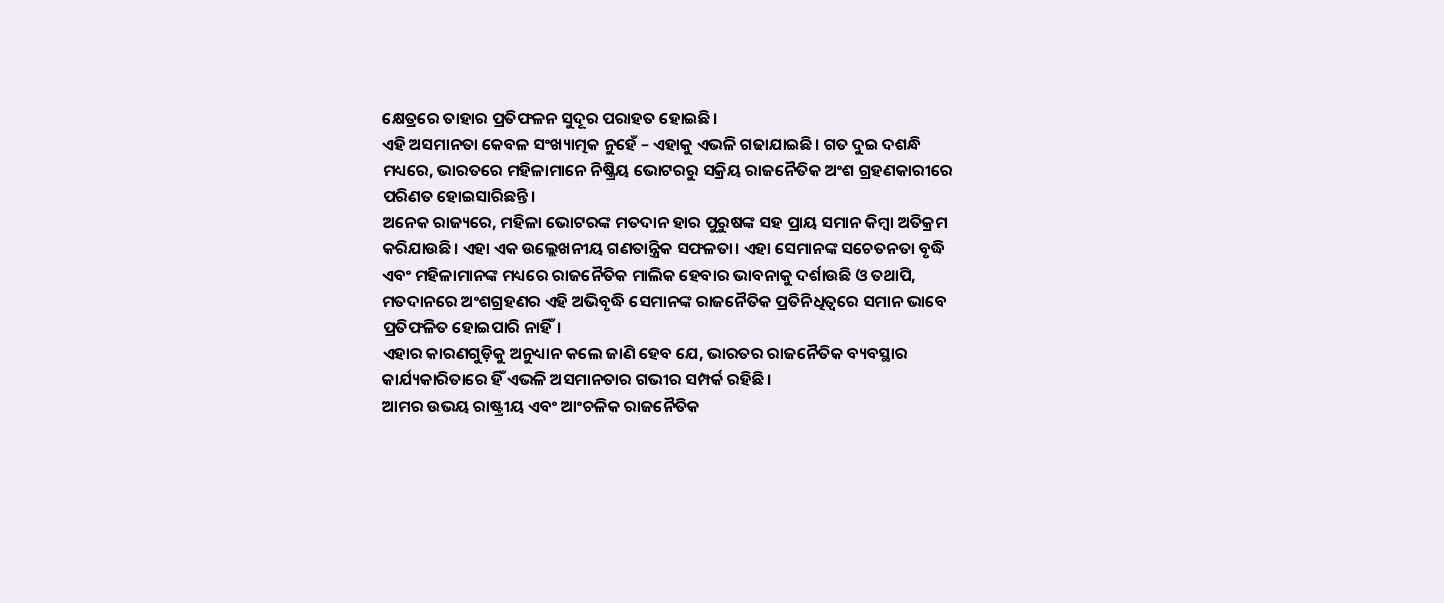କ୍ଷେତ୍ରରେ ତାହାର ପ୍ରତିଫଳନ ସୁଦୂର ପରାହତ ହୋଇଛି।
ଏହି ଅସମାନତା କେବଳ ସଂଖ୍ୟାତ୍ମକ ନୁହେଁ – ଏହାକୁ ଏଭଳି ଗଢାଯାଇଛି। ଗତ ଦୁଇ ଦଶନ୍ଧି ମଧ୍ୟରେ, ଭାରତରେ ମହିଳାମାନେ ନିଷ୍କ୍ରିୟ ଭୋଟରରୁ ସକ୍ରିୟ ରାଜନୈତିକ ଅଂଶ ଗ୍ରହଣକାରୀରେ ପରିଣତ ହୋଇସାରିଛନ୍ତି।
ଅନେକ ରାଜ୍ୟରେ, ମହିଳା ଭୋଟରଙ୍କ ମତଦାନ ହାର ପୁରୁଷଙ୍କ ସହ ପ୍ରାୟ ସମାନ କିମ୍ବା ଅତିକ୍ରମ କରିଯାଉଛି। ଏହା ଏକ ଉଲ୍ଲେଖନୀୟ ଗଣତାନ୍ତ୍ରିକ ସଫଳତା। ଏହା ସେମାନଙ୍କ ସଚେତନତା ବୃଦ୍ଧି ଏବଂ ମହିଳାମାନଙ୍କ ମଧ୍ୟରେ ରାଜନୈତିକ ମାଲିକ ହେବାର ଭାବନାକୁ ଦର୍ଶାଉଛି ଓ ତଥାପି, ମତଦାନରେ ଅଂଶଗ୍ରହଣର ଏହି ଅଭିବୃଦ୍ଧି ସେମାନଙ୍କ ରାଜନୈତିକ ପ୍ରତିନିଧିତ୍ୱରେ ସମାନ ଭାବେ ପ୍ରତିଫଳିତ ହୋଇପାରି ନାହିଁ।
ଏହାର କାରଣଗୁଡ଼ିକୁ ଅନୁଧ୍ୟାନ କଲେ ଜାଣି ହେବ ଯେ, ଭାରତର ରାଜନୈତିକ ବ୍ୟବସ୍ଥାର କାର୍ଯ୍ୟକାରିତାରେ ହିଁ ଏଭଳି ଅସମାନତାର ଗଭୀର ସମ୍ପର୍କ ରହିଛି।
ଆମର ଉଭୟ ରାଷ୍ଟ୍ରୀୟ ଏବଂ ଆଂଚଳିକ ରାଜନୈତିକ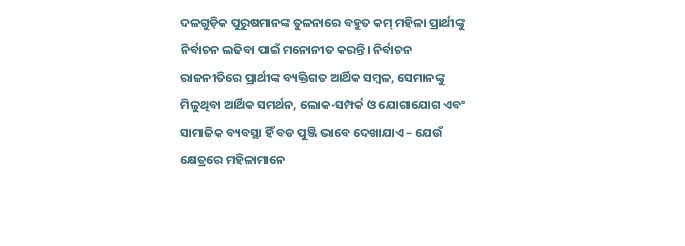ଦଳଗୁଡ଼ିକ ପୁରୁଷମାନଙ୍କ ତୁଳନାରେ ବହୁତ କମ୍ ମହିଳା ପ୍ରାର୍ଥୀଙ୍କୁ ନିର୍ବାଚନ ଲଢିବା ପାଇଁ ମନୋନୀତ କରନ୍ତି। ନିର୍ବାଚନ ରାଜନୀତିରେ ପ୍ରାର୍ଥୀଙ୍କ ବ୍ୟକ୍ତିଗତ ଆର୍ଥିକ ସମ୍ବଳ, ସେମାନଙ୍କୁ ମିଳୁଥିବା ଆର୍ଥିକ ସମର୍ଥନ, ଲୋକ-ସମ୍ପର୍କ ଓ ଯୋଗାଯୋଗ ଏବଂ ସାମାଜିକ ବ୍ୟବସ୍ଥା ହିଁ ବଡ ପୁଞ୍ଜି ଭାବେ ଦେଖାଯାଏ – ଯେଉଁ କ୍ଷେତ୍ରରେ ମହିଳାମାନେ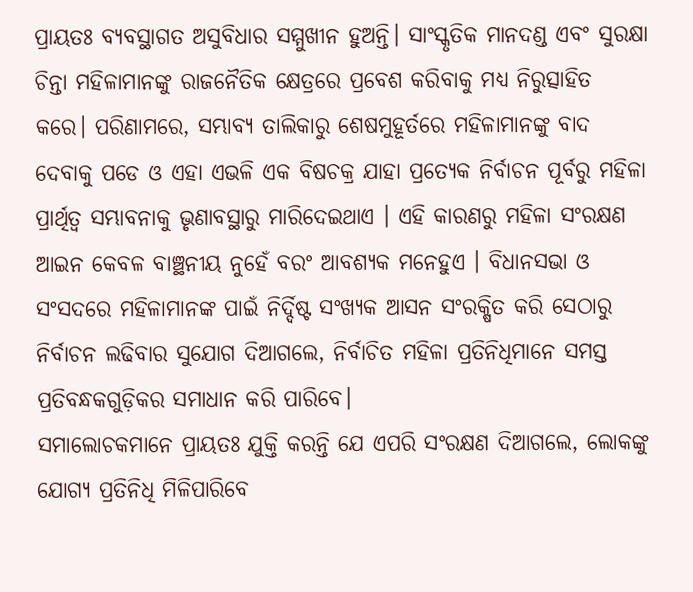ପ୍ରାୟତଃ ବ୍ୟବସ୍ଥାଗତ ଅସୁବିଧାର ସମ୍ମୁଖୀନ ହୁଅନ୍ତି। ସାଂସ୍କୃତିକ ମାନଦଣ୍ଡ ଏବଂ ସୁରକ୍ଷା ଚିନ୍ତା ମହିଳାମାନଙ୍କୁ ରାଜନୈତିକ କ୍ଷେତ୍ରରେ ପ୍ରବେଶ କରିବାକୁ ମଧ୍ୟ ନିରୁତ୍ସାହିତ କରେ। ପରିଣାମରେ, ସମ୍ଭାବ୍ୟ ତାଲିକାରୁ ଶେଷମୁହୂର୍ତରେ ମହିଳାମାନଙ୍କୁ ବାଦ ଦେବାକୁ ପଡେ ଓ ଏହା ଏଭଳି ଏକ ବିଷଚକ୍ର ଯାହା ପ୍ରତ୍ୟେକ ନିର୍ବାଚନ ପୂର୍ବରୁ ମହିଳା ପ୍ରାର୍ଥିତ୍ୱ ସମ୍ଭାବନାକୁ ଭୃଣାବସ୍ଥାରୁ ମାରିଦେଇଥାଏ । ଏହି କାରଣରୁ ମହିଳା ସଂରକ୍ଷଣ ଆଇନ କେବଳ ବାଞ୍ଛନୀୟ ନୁହେଁ ବରଂ ଆବଶ୍ୟକ ମନେହୁଏ । ବିଧାନସଭା ଓ ସଂସଦରେ ମହିଳାମାନଙ୍କ ପାଇଁ ନିର୍ଦ୍ଦିଷ୍ଟ ସଂଖ୍ୟକ ଆସନ ସଂରକ୍ଷିତ କରି ସେଠାରୁ ନିର୍ବାଚନ ଲଢିବାର ସୁଯୋଗ ଦିଆଗଲେ, ନିର୍ବାଚିତ ମହିଳା ପ୍ରତିନିଧିମାନେ ସମସ୍ତ ପ୍ରତିବନ୍ଧକଗୁଡ଼ିକର ସମାଧାନ କରି ପାରିବେ।
ସମାଲୋଚକମାନେ ପ୍ରାୟତଃ ଯୁକ୍ତି କରନ୍ତି ଯେ ଏପରି ସଂରକ୍ଷଣ ଦିଆଗଲେ, ଲୋକଙ୍କୁ ଯୋଗ୍ୟ ପ୍ରତିନିଧି ମିଳିପାରିବେ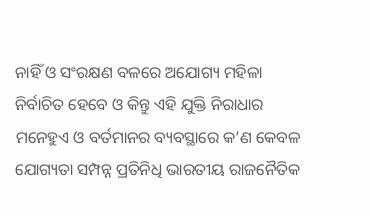ନାହିଁ ଓ ସଂରକ୍ଷଣ ବଳରେ ଅଯୋଗ୍ୟ ମହିଳା ନିର୍ବାଚିତ ହେବେ ଓ କିନ୍ତୁ ଏହି ଯୁକ୍ତି ନିରାଧାର ମନେହୁଏ ଓ ବର୍ତମାନର ବ୍ୟବସ୍ଥାରେ କ’ଣ କେବଳ ଯୋଗ୍ୟତା ସମ୍ପନ୍ନ ପ୍ରତିନିଧି ଭାରତୀୟ ରାଜନୈତିକ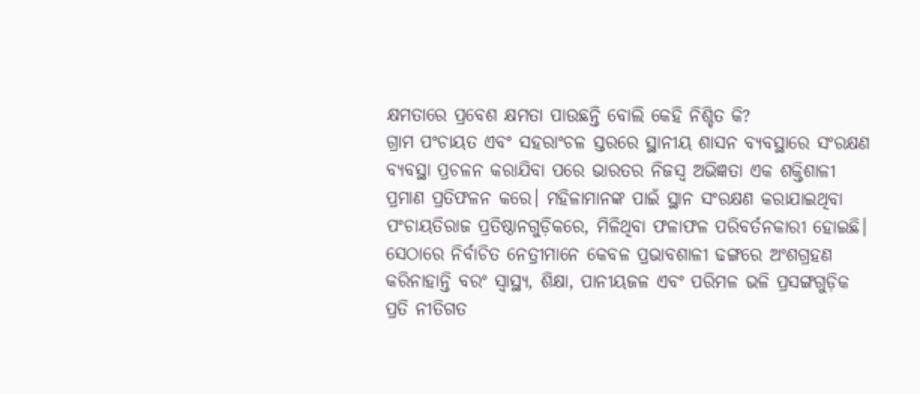କ୍ଷମତାରେ ପ୍ରବେଶ କ୍ଷମତା ପାଉଛନ୍ତି ବୋଲି କେହି ନିଶ୍ଚିତ କି?
ଗ୍ରାମ ପଂଚାୟତ ଏବଂ ସହରାଂଚଳ ସ୍ତରରେ ସ୍ଥାନୀୟ ଶାସନ ବ୍ୟବସ୍ଥାରେ ସଂରକ୍ଷଣ ବ୍ୟବସ୍ଥା ପ୍ରଚଳନ କରାଯିବା ପରେ ଭାରତର ନିଜସ୍ୱ ଅଭିଜ୍ଞତା ଏକ ଶକ୍ତିଶାଳୀ ପ୍ରମାଣ ପ୍ରତିଫଳନ କରେ। ମହିଳାମାନଙ୍କ ପାଇଁ ସ୍ଥାନ ସଂରକ୍ଷଣ କରାଯାଇଥିବା ପଂଚାୟତିରାଜ ପ୍ରତିଷ୍ଠାନଗୁଡ଼ିକରେ, ମିଳିଥିବା ଫଳାଫଳ ପରିବର୍ତନକାରୀ ହୋଇଛି। ସେଠାରେ ନିର୍ବାଚିତ ନେତ୍ରୀମାନେ କେବଳ ପ୍ରଭାବଶାଳୀ ଢଙ୍ଗରେ ଅଂଶଗ୍ରହଣ କରିନାହାନ୍ତି ବରଂ ସ୍ୱାସ୍ଥ୍ୟ, ଶିକ୍ଷା, ପାନୀୟଜଳ ଏବଂ ପରିମଳ ଭଳି ପ୍ରସଙ୍ଗଗୁଡ଼ିକ ପ୍ରତି ନୀତିଗତ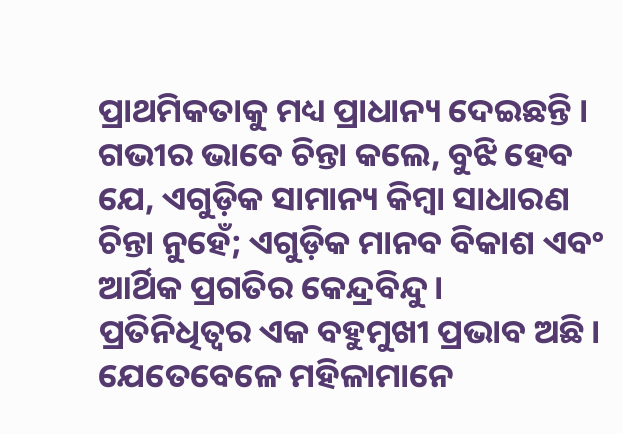ପ୍ରାଥମିକତାକୁ ମଧ୍ୟ ପ୍ରାଧାନ୍ୟ ଦେଇଛନ୍ତି । ଗଭୀର ଭାବେ ଚିନ୍ତା କଲେ, ବୁଝି ହେବ ଯେ, ଏଗୁଡ଼ିକ ସାମାନ୍ୟ କିମ୍ବା ସାଧାରଣ ଚିନ୍ତା ନୁହେଁ; ଏଗୁଡ଼ିକ ମାନବ ବିକାଶ ଏବଂ ଆର୍ଥିକ ପ୍ରଗତିର କେନ୍ଦ୍ରବିନ୍ଦୁ।
ପ୍ରତିନିଧିତ୍ୱର ଏକ ବହୁମୁଖୀ ପ୍ରଭାବ ଅଛି। ଯେତେବେଳେ ମହିଳାମାନେ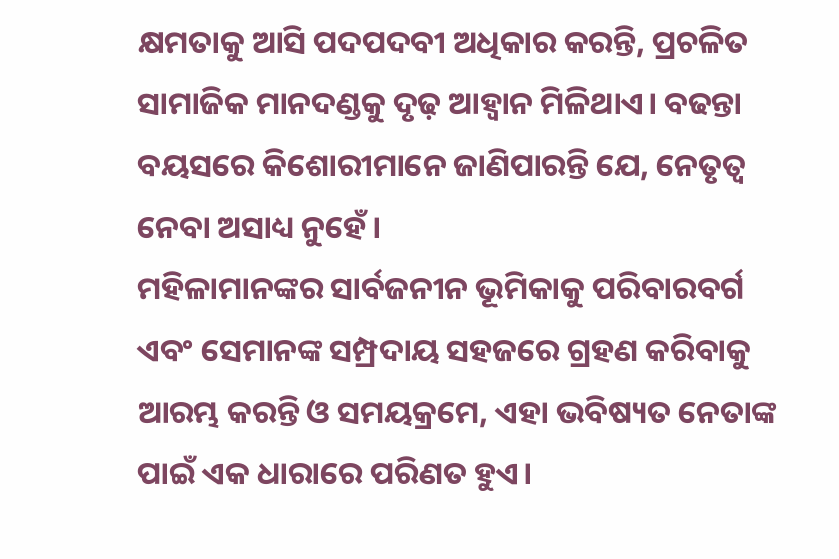କ୍ଷମତାକୁ ଆସି ପଦପଦବୀ ଅଧିକାର କରନ୍ତି, ପ୍ରଚଳିତ ସାମାଜିକ ମାନଦଣ୍ଡକୁ ଦୃଢ଼ ଆହ୍ୱାନ ମିଳିଥାଏ। ବଢନ୍ତା ବୟସରେ କିଶୋରୀମାନେ ଜାଣିପାରନ୍ତି ଯେ, ନେତୃତ୍ୱ ନେବା ଅସାଧ୍ୟ ନୁହେଁ।
ମହିଳାମାନଙ୍କର ସାର୍ବଜନୀନ ଭୂମିକାକୁ ପରିବାରବର୍ଗ ଏବଂ ସେମାନଙ୍କ ସମ୍ପ୍ରଦାୟ ସହଜରେ ଗ୍ରହଣ କରିବାକୁ ଆରମ୍ଭ କରନ୍ତି ଓ ସମୟକ୍ରମେ, ଏହା ଭବିଷ୍ୟତ ନେତାଙ୍କ ପାଇଁ ଏକ ଧାରାରେ ପରିଣତ ହୁଏ।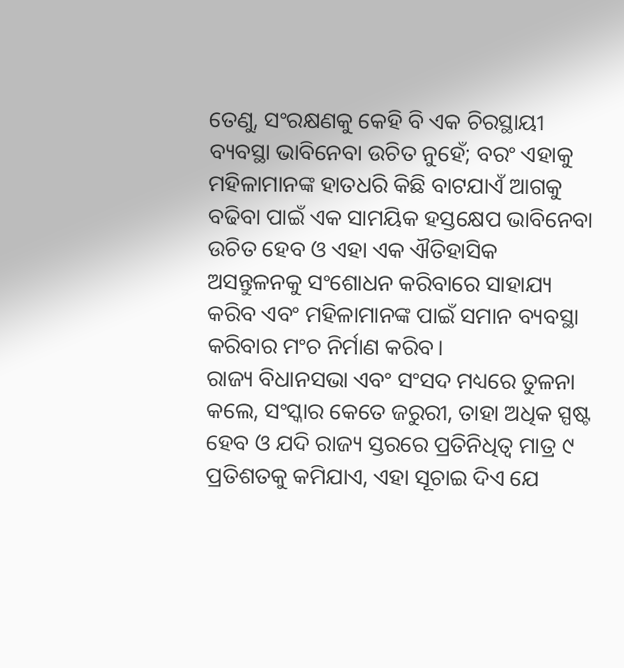ତେଣୁ, ସଂରକ୍ଷଣକୁ କେହି ବି ଏକ ଚିରସ୍ଥାୟୀ ବ୍ୟବସ୍ଥା ଭାବିନେବା ଉଚିତ ନୁହେଁ; ବରଂ ଏହାକୁ ମହିଳାମାନଙ୍କ ହାତଧରି କିଛି ବାଟଯାଏଁ ଆଗକୁ ବଢିବା ପାଇଁ ଏକ ସାମୟିକ ହସ୍ତକ୍ଷେପ ଭାବିନେବା ଉଚିତ ହେବ ଓ ଏହା ଏକ ଐତିହାସିକ ଅସନ୍ତୁଳନକୁ ସଂଶୋଧନ କରିବାରେ ସାହାଯ୍ୟ କରିବ ଏବଂ ମହିଳାମାନଙ୍କ ପାଇଁ ସମାନ ବ୍ୟବସ୍ଥା କରିବାର ମଂଚ ନିର୍ମାଣ କରିବ।
ରାଜ୍ୟ ବିଧାନସଭା ଏବଂ ସଂସଦ ମଧ୍ୟରେ ତୁଳନା କଲେ, ସଂସ୍କାର କେତେ ଜରୁରୀ, ତାହା ଅଧିକ ସ୍ପଷ୍ଟ ହେବ ଓ ଯଦି ରାଜ୍ୟ ସ୍ତରରେ ପ୍ରତିନିଧିତ୍ୱ ମାତ୍ର ୯ ପ୍ରତିଶତକୁ କମିଯାଏ, ଏହା ସୂଚାଇ ଦିଏ ଯେ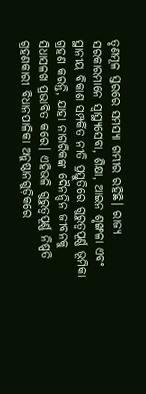ତୃଣମୂଳ ସ୍ତରରେ ସମସ୍ୟା ଗମ୍ଭୀର ରହିଛି। ରାଜ୍ୟ ସରକାରମାନେ ସ୍ୱାସ୍ଥ୍ୟସେବା, ଶିକ୍ଷା, ଆଇନ ଶୃଙ୍ଖଳା ଏବଂ ସ୍ଥାନୀୟ ବିକାଶ ସମ୍ପର୍କିତ ନୀତି ପ୍ରସ୍ତୁତିରେ ଗୁରୁତ୍ୱପୂର୍ଣ୍ଣ ଭୂମିକା ଗ୍ରହଣ କରନ୍ତି, ଯାହା ନାଗରିକଙ୍କ ଦୈନନ୍ଦିନ ଜୀବନକୁ ସିଧାସଳଖ ପ୍ରଭାବିତ କରେ। ଏହିଭଳି ଗୁରୁତ୍ୱପୂର୍ଣ୍ଣ ନିଷ୍ପତି ଗ୍ରହଣକାରୀ ବିଧାନପାଳିକା ଅନୁଷ୍ଠାନଗୁଡ଼ିକରେ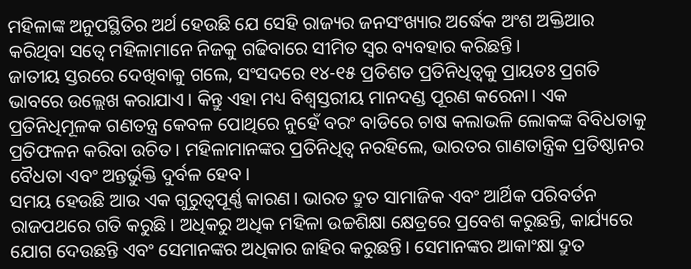ମହିଳାଙ୍କ ଅନୁପସ୍ଥିତିର ଅର୍ଥ ହେଉଛି ଯେ ସେହି ରାଜ୍ୟର ଜନସଂଖ୍ୟାର ଅର୍ଦ୍ଧେକ ଅଂଶ ଅକ୍ତିଆର କରିଥିବା ସତ୍ୱେ ମହିଳାମାନେ ନିଜକୁ ଗଢିବାରେ ସୀମିତ ସ୍ୱର ବ୍ୟବହାର କରିଛନ୍ତି।
ଜାତୀୟ ସ୍ତରରେ ଦେଖିବାକୁ ଗଲେ, ସଂସଦରେ ୧୪-୧୫ ପ୍ରତିଶତ ପ୍ରତିନିଧିତ୍ୱକୁ ପ୍ରାୟତଃ ପ୍ରଗତି ଭାବରେ ଉଲ୍ଲେଖ କରାଯାଏ। କିନ୍ତୁ ଏହା ମଧ୍ୟ ବିଶ୍ୱସ୍ତରୀୟ ମାନଦଣ୍ଡ ପୂରଣ କରେନା। ଏକ ପ୍ରତିନିଧିମୂଳକ ଗଣତନ୍ତ୍ର କେବଳ ପୋଥିରେ ନୁହେଁ ବରଂ ବାଡିରେ ଚାଷ କଲାଭଳି ଲୋକଙ୍କ ବିବିଧତାକୁ ପ୍ରତିଫଳନ କରିବା ଉଚିତ। ମହିଳାମାନଙ୍କର ପ୍ରତିନିଧିତ୍ୱ ନରହିଲେ, ଭାରତର ଗାଣତାନ୍ତ୍ରିକ ପ୍ରତିଷ୍ଠାନର ବୈଧତା ଏବଂ ଅନ୍ତର୍ଭୁକ୍ତି ଦୁର୍ବଳ ହେବ।
ସମୟ ହେଉଛି ଆଉ ଏକ ଗୁରୁତ୍ୱପୂର୍ଣ୍ଣ କାରଣ। ଭାରତ ଦ୍ରୁତ ସାମାଜିକ ଏବଂ ଆର୍ଥିକ ପରିବର୍ତନ ରାଜପଥରେ ଗତି କରୁଛି। ଅଧିକରୁ ଅଧିକ ମହିଳା ଉଚ୍ଚଶିକ୍ଷା କ୍ଷେତ୍ରରେ ପ୍ରବେଶ କରୁଛନ୍ତି, କାର୍ଯ୍ୟରେ ଯୋଗ ଦେଉଛନ୍ତି ଏବଂ ସେମାନଙ୍କର ଅଧିକାର ଜାହିର କରୁଛନ୍ତି। ସେମାନଙ୍କର ଆକାଂକ୍ଷା ଦ୍ରୁତ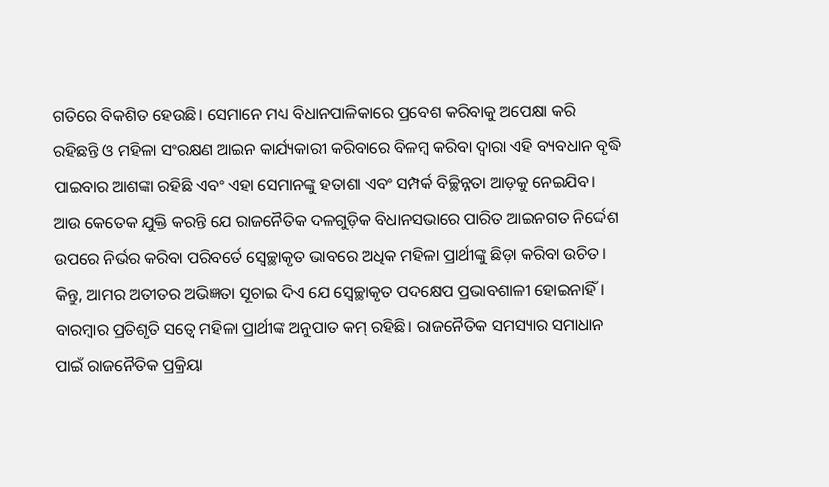ଗତିରେ ବିକଶିତ ହେଉଛି। ସେମାନେ ମଧ୍ୟ ବିଧାନପାଳିକାରେ ପ୍ରବେଶ କରିବାକୁ ଅପେକ୍ଷା କରି ରହିଛନ୍ତି ଓ ମହିଳା ସଂରକ୍ଷଣ ଆଇନ କାର୍ଯ୍ୟକାରୀ କରିବାରେ ବିଳମ୍ବ କରିବା ଦ୍ୱାରା ଏହି ବ୍ୟବଧାନ ବୃଦ୍ଧି ପାଇବାର ଆଶଙ୍କା ରହିଛି ଏବଂ ଏହା ସେମାନଙ୍କୁ ହତାଶା ଏବଂ ସମ୍ପର୍କ ବିଚ୍ଛିନ୍ନତା ଆଡ଼କୁ ନେଇଯିବ।
ଆଉ କେତେକ ଯୁକ୍ତି କରନ୍ତି ଯେ ରାଜନୈତିକ ଦଳଗୁଡ଼ିକ ବିଧାନସଭାରେ ପାରିତ ଆଇନଗତ ନିର୍ଦ୍ଦେଶ ଉପରେ ନିର୍ଭର କରିବା ପରିବର୍ତେ ସ୍ୱେଚ୍ଛାକୃତ ଭାବରେ ଅଧିକ ମହିଳା ପ୍ରାର୍ଥୀଙ୍କୁ ଛିଡ଼ା କରିବା ଉଚିତ।
କିନ୍ତୁ, ଆମର ଅତୀତର ଅଭିଜ୍ଞତା ସୂଚାଇ ଦିଏ ଯେ ସ୍ୱେଚ୍ଛାକୃତ ପଦକ୍ଷେପ ପ୍ରଭାବଶାଳୀ ହୋଇନାହିଁ। ବାରମ୍ବାର ପ୍ରତିଶୃତି ସତ୍ୱେ ମହିଳା ପ୍ରାର୍ଥୀଙ୍କ ଅନୁପାତ କମ୍ ରହିଛି। ରାଜନୈତିକ ସମସ୍ୟାର ସମାଧାନ ପାଇଁ ରାଜନୈତିକ ପ୍ରକ୍ରିୟା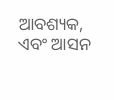ଆବଶ୍ୟକ, ଏବଂ ଆସନ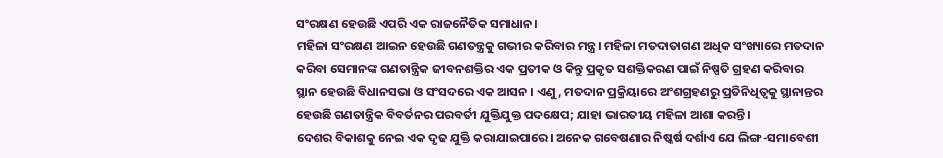ସଂରକ୍ଷଣ ହେଉଛି ଏପରି ଏକ ରାଜନୈତିକ ସମାଧାନ।
ମହିଳା ସଂରକ୍ଷଣ ଆଇନ ହେଉଛି ଗଣତନ୍ତ୍ରକୁ ଗଭୀର କରିବାର ମନ୍ତ୍ର। ମହିଳା ମତଦାତାଗଣ ଅଧିକ ସଂଖ୍ୟାରେ ମତଦାନ କରିବା ସେମାନଙ୍କ ଗଣତାନ୍ତ୍ରିକ ଜୀବନଶକ୍ତିର ଏକ ପ୍ରତୀକ ଓ କିନ୍ତୁ ପ୍ରକୃତ ସଶକ୍ତିକରଣ ପାଇଁ ନିଷ୍ପତି ଗ୍ରହଣ କରିବାର ସ୍ଥାନ ହେଉଛି ବିଧାନସଭା ଓ ସଂସଦରେ ଏକ ଆସନ । ଏଣୁ, ମତଦାନ ପ୍ରକ୍ରିୟାରେ ଅଂଶଗ୍ରହଣରୁ ପ୍ରତିନିଧିତ୍ୱକୁ ସ୍ଥାନାନ୍ତର ହେଉଛି ଗଣତାନ୍ତ୍ରିକ ବିବର୍ତନର ପରବର୍ତୀ ଯୁକ୍ତିଯୁକ୍ତ ପଦକ୍ଷେପ; ଯାହା ଭାରତୀୟ ମହିଳା ଆଶା କରନ୍ତି।
ଦେଶର ବିକାଶକୁ ନେଇ ଏକ ଦୃଢ ଯୁକ୍ତି କରାଯାଇପାରେ। ଅନେକ ଗବେଷଣାର ନିଷ୍କର୍ଷ ଦର୍ଶାଏ ଯେ ଲିଙ୍ଗ-ସମାବେଶୀ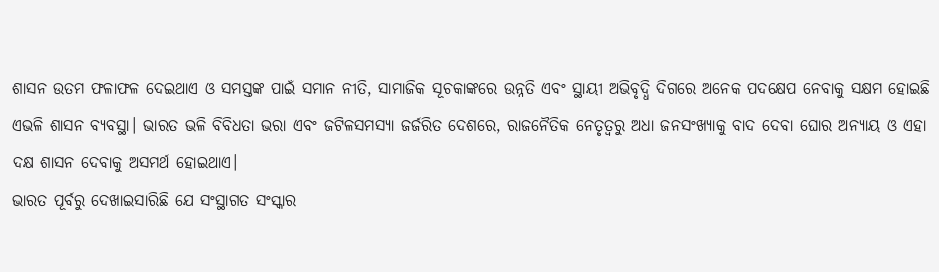ଶାସନ ଉତମ ଫଳାଫଳ ଦେଇଥାଏ ଓ ସମସ୍ତଙ୍କ ପାଇଁ ସମାନ ନୀତି, ସାମାଜିକ ସୂଚକାଙ୍କରେ ଉନ୍ନତି ଏବଂ ସ୍ଥାୟୀ ଅଭିବୃଦ୍ଧି ଦିଗରେ ଅନେକ ପଦକ୍ଷେପ ନେବାକୁ ସକ୍ଷମ ହୋଇଛି ଏଭଳି ଶାସନ ବ୍ୟବସ୍ଥା। ଭାରତ ଭଳି ବିବିଧତା ଭରା ଏବଂ ଜଟିଳସମସ୍ୟା ଜର୍ଜରିତ ଦେଶରେ, ରାଜନୈତିକ ନେତୃତ୍ୱରୁ ଅଧା ଜନସଂଖ୍ୟାକୁ ବାଦ ଦେବା ଘୋର ଅନ୍ୟାୟ ଓ ଏହା ଦକ୍ଷ ଶାସନ ଦେବାକୁ ଅସମର୍ଥ ହୋଇଥାଏ।
ଭାରତ ପୂର୍ବରୁ ଦେଖାଇସାରିଛି ଯେ ସଂସ୍ଥାଗତ ସଂସ୍କାର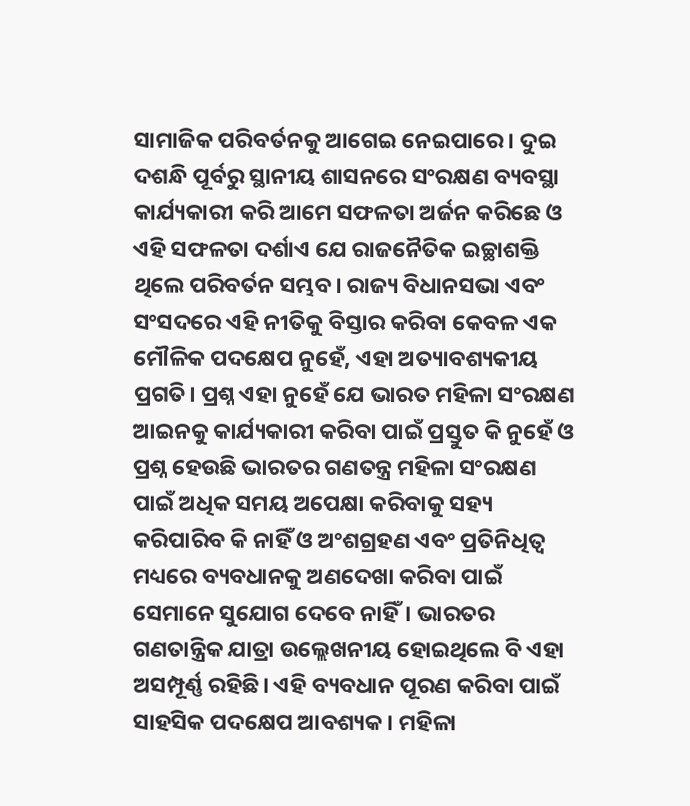ସାମାଜିକ ପରିବର୍ତନକୁ ଆଗେଇ ନେଇପାରେ। ଦୁଇ ଦଶନ୍ଧି ପୂର୍ବରୁ ସ୍ଥାନୀୟ ଶାସନରେ ସଂରକ୍ଷଣ ବ୍ୟବସ୍ଥା କାର୍ଯ୍ୟକାରୀ କରି ଆମେ ସଫଳତା ଅର୍ଜନ କରିଛେ ଓ ଏହି ସଫଳତା ଦର୍ଶାଏ ଯେ ରାଜନୈତିକ ଇଚ୍ଛାଶକ୍ତି ଥିଲେ ପରିବର୍ତନ ସମ୍ଭବ। ରାଜ୍ୟ ବିଧାନସଭା ଏବଂ ସଂସଦରେ ଏହି ନୀତିକୁ ବିସ୍ତାର କରିବା କେବଳ ଏକ ମୌଳିକ ପଦକ୍ଷେପ ନୁହେଁ, ଏହା ଅତ୍ୟାବଶ୍ୟକୀୟ ପ୍ରଗତି। ପ୍ରଶ୍ନ ଏହା ନୁହେଁ ଯେ ଭାରତ ମହିଳା ସଂରକ୍ଷଣ ଆଇନକୁ କାର୍ଯ୍ୟକାରୀ କରିବା ପାଇଁ ପ୍ରସ୍ତୁତ କି ନୁହେଁ ଓ ପ୍ରଶ୍ନ ହେଉଛି ଭାରତର ଗଣତନ୍ତ୍ର ମହିଳା ସଂରକ୍ଷଣ ପାଇଁ ଅଧିକ ସମୟ ଅପେକ୍ଷା କରିବାକୁ ସହ୍ୟ କରିପାରିବ କି ନାହିଁ ଓ ଅଂଶଗ୍ରହଣ ଏବଂ ପ୍ରତିନିଧିତ୍ୱ ମଧ୍ୟରେ ବ୍ୟବଧାନକୁ ଅଣଦେଖା କରିବା ପାଇଁ ସେମାନେ ସୁଯୋଗ ଦେବେ ନାହିଁ। ଭାରତର ଗଣତାନ୍ତ୍ରିକ ଯାତ୍ରା ଉଲ୍ଲେଖନୀୟ ହୋଇଥିଲେ ବି ଏହା ଅସମ୍ପୂର୍ଣ୍ଣ ରହିଛି। ଏହି ବ୍ୟବଧାନ ପୂରଣ କରିବା ପାଇଁ ସାହସିକ ପଦକ୍ଷେପ ଆବଶ୍ୟକ। ମହିଳା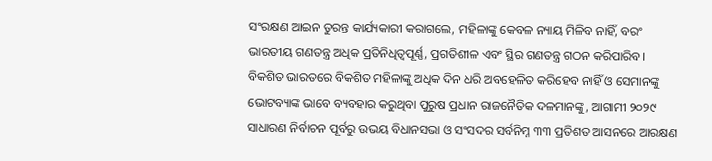ସଂରକ୍ଷଣ ଆଇନ ତୁରନ୍ତ କାର୍ଯ୍ୟକାରୀ କରାଗଲେ, ମହିଳାଙ୍କୁ କେବଳ ନ୍ୟାୟ ମିଳିବ ନାହିଁ, ବରଂ ଭାରତୀୟ ଗଣତନ୍ତ୍ର ଅଧିକ ପ୍ରତିନିଧିତ୍ୱପୂର୍ଣ୍ଣ, ପ୍ରଗତିଶୀଳ ଏବଂ ସ୍ଥିର ଗଣତନ୍ତ୍ର ଗଠନ କରିପାରିବ।
ବିକଶିତ ଭାରତରେ ବିକଶିତ ମହିଳାଙ୍କୁ ଅଧିକ ଦିନ ଧରି ଅବହେଳିତ କରିହେବ ନାହିଁ ଓ ସେମାନଙ୍କୁ ଭୋଟବ୍ୟାଙ୍କ ଭାବେ ବ୍ୟବହାର କରୁଥିବା ପୁରୁଷ ପ୍ରଧାନ ରାଜନୈତିକ ଦଳମାନଙ୍କୁ, ଆଗାମୀ ୨୦୨୯ ସାଧାରଣ ନିର୍ବାଚନ ପୂର୍ବରୁ ଉଭୟ ବିଧାନସଭା ଓ ସଂସଦର ସର୍ବନିମ୍ନ ୩୩ ପ୍ରତିଶତ ଆସନରେ ଆରକ୍ଷଣ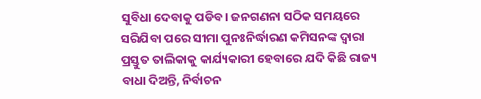ସୁବିଧା ଦେବାକୁ ପଡିବ। ଜନଗଣନା ସଠିକ ସମୟରେ ସରିଯିବା ପରେ ସୀମା ପୁନଃନିର୍ଦ୍ଧାରଣ କମିସନଙ୍କ ଦ୍ୱାରା ପ୍ରସ୍ତୁତ ତାଲିକାକୁ କାର୍ଯ୍ୟକାରୀ ହେବାରେ ଯଦି କିଛି ରାଜ୍ୟ ବାଧା ଦିଅନ୍ତି, ନିର୍ବାଚନ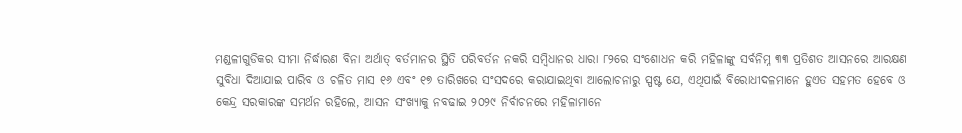ମଣ୍ଡଳୀଗୁଡିକର ସୀମା ନିର୍ଦ୍ଧାରଣ ବିନା ଅର୍ଥାତ୍ ବର୍ତମାନର ସ୍ଥିତି ପରିବର୍ତନ ନକରି ସମ୍ବିଧାନର ଧାରା ୮୨ରେ ସଂଶୋଧନ କରି ମହିଳାଙ୍କୁ ସର୍ବନିମ୍ନ ୩୩ ପ୍ରତିଶତ ଆସନରେ ଆରକ୍ଷଣ ସୁବିଧା ଦିଆଯାଇ ପାରିବ ଓ ଚଳିତ ମାସ ୧୬ ଏବଂ ୧୭ ତାରିଖରେ ସଂସଦରେ କରାଯାଇଥିବା ଆଲୋଚନାରୁ ସ୍ପଷ୍ଟ ଯେ, ଏଥିପାଇଁ ବିରୋଧୀଦଳମାନେ ହୁଏତ ସହମତ ହେବେ ଓ କେନ୍ଦ୍ର ସରକାରଙ୍କ ସମର୍ଥନ ରହିଲେ, ଆସନ ସଂଖ୍ୟାକୁ ନବଢାଇ ୨୦୨୯ ନିର୍ବାଚନରେ ମହିଳାମାନେ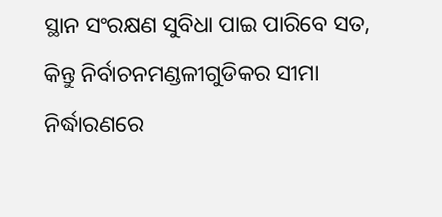ସ୍ଥାନ ସଂରକ୍ଷଣ ସୁବିଧା ପାଇ ପାରିବେ ସତ, କିନ୍ତୁ ନିର୍ବାଚନମଣ୍ଡଳୀଗୁଡିକର ସୀମା ନିର୍ଦ୍ଧାରଣରେ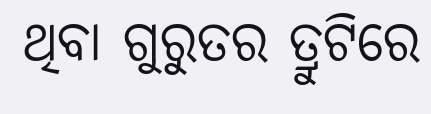ଥିବା ଗୁରୁତର ତ୍ରୁଟିରେ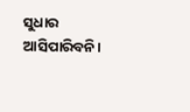ସୁଧାର ଆସିପାରିବନି।